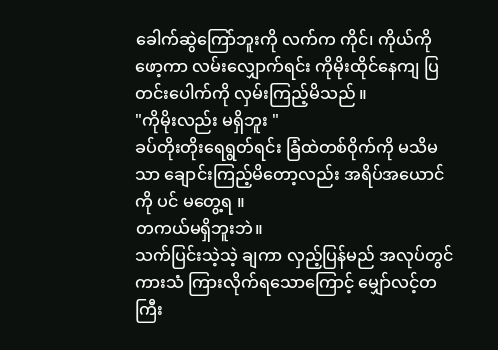ခေါက်ဆွဲကြော်ဘူးကို လက်က ကိုင်၊ ကိုယ်ကို ဖော့ကာ လမ်းလျှောက်ရင်း ကိုမိုးထိုင်နေကျ ပြတင်းပေါက်ကို လှမ်းကြည့်မိသည် ။
"ကိုမိုးလည်း မရှိဘူး "
ခပ်တိုးတိုးရေရွတ်ရင်း ခြံထဲတစ်ဝိုက်ကို မသိမသာ ချောင်းကြည့်မိတော့လည်း အရိပ်အယောင်ကို ပင် မတွေ့ရ ။
တကယ်မရှိဘူးဘဲ။
သက်ပြင်းသဲ့သဲ့ ချကာ လှည့်ပြန်မည် အလုပ်တွင် ကားသံ ကြားလိုက်ရသောကြောင့် မျှော်လင့်တကြီး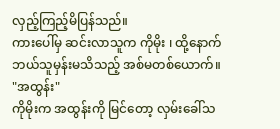လှည့်ကြည့်မိပြန်သည်။
ကားပေါ်မှ ဆင်းလာသူက ကိုမိုး ၊ ထို့နောက် ဘယ်သူမှန်းမသိသည့် အစ်မတစ်ယောက်။
"အထွန်း"
ကိုမိုးက အထွန်းကို မြင်တော့ လှမ်းခေါ်သ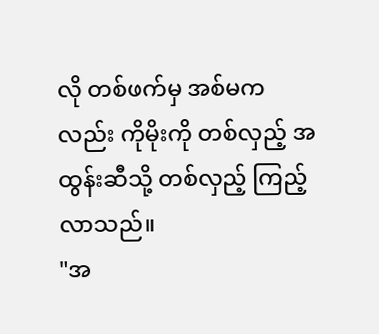လို တစ်ဖက်မှ အစ်မကလည်း ကိုမိုးကို တစ်လှည့် အထွန်းဆီသို့ တစ်လှည့် ကြည့်လာသည်။
"အ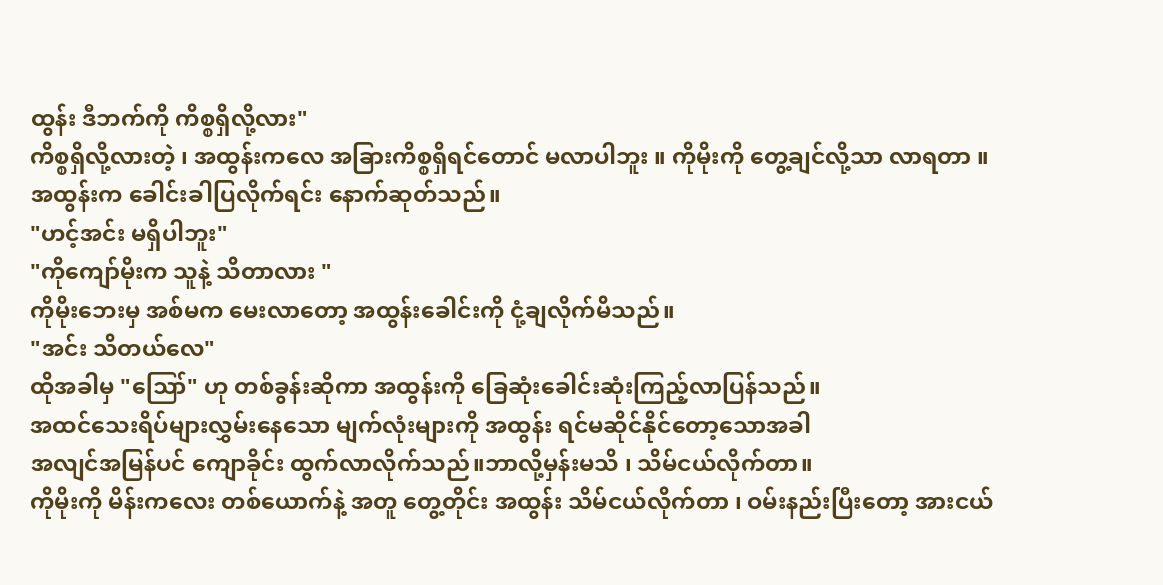ထွန်း ဒီဘက်ကို ကိစ္စရှိလို့လား"
ကိစ္စရှိလို့လားတဲ့ ၊ အထွန်းကလေ အခြားကိစ္စရှိရင်တောင် မလာပါဘူး ။ ကိုမိုးကို တွေ့ချင်လို့သာ လာရတာ ။
အထွန်းက ခေါင်းခါပြလိုက်ရင်း နောက်ဆုတ်သည်။
"ဟင့်အင်း မရှိပါဘူး"
"ကိုကျော်မိုးက သူနဲ့ သိတာလား "
ကိုမိုးဘေးမှ အစ်မက မေးလာတော့ အထွန်းခေါင်းကို ငုံ့ချလိုက်မိသည်။
"အင်း သိတယ်လေ"
ထိုအခါမှ "ဪ" ဟု တစ်ခွန်းဆိုကာ အထွန်းကို ခြေဆုံးခေါင်းဆုံးကြည့်လာပြန်သည်။
အထင်သေးရိပ်များလွှမ်းနေသော မျက်လုံးများကို အထွန်း ရင်မဆိုင်နိုင်တော့သောအခါ
အလျင်အမြန်ပင် ကျောခိုင်း ထွက်လာလိုက်သည်။ဘာလို့မှန်းမသိ ၊ သိမ်ငယ်လိုက်တာ။
ကိုမိုးကို မိန်းကလေး တစ်ယောက်နဲ့ အတူ တွေ့တိုင်း အထွန်း သိမ်ငယ်လိုက်တာ ၊ ဝမ်းနည်းပြီးတော့ အားငယ်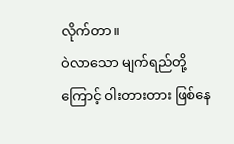လိုက်တာ။
ဝဲလာသော မျက်ရည်တို့ကြောင့် ဝါးတားတား ဖြစ်နေ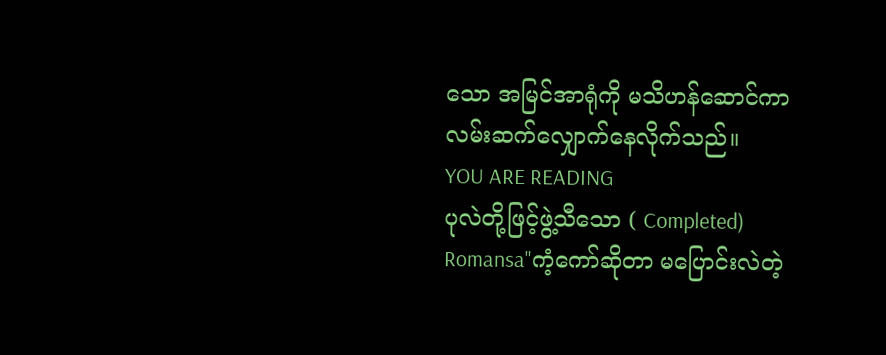သော အမြင်အာရုံကို မသိဟန်ဆောင်ကာ လမ်းဆက်လျှောက်နေလိုက်သည်။
YOU ARE READING
ပုလဲတို့ဖြင့်ဖွဲ့သီသော ( Completed)
Romansa"ကံ့ကော်ဆိုတာ မပြောင်းလဲတဲ့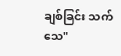ချစ်ခြင်း သက်သေ"